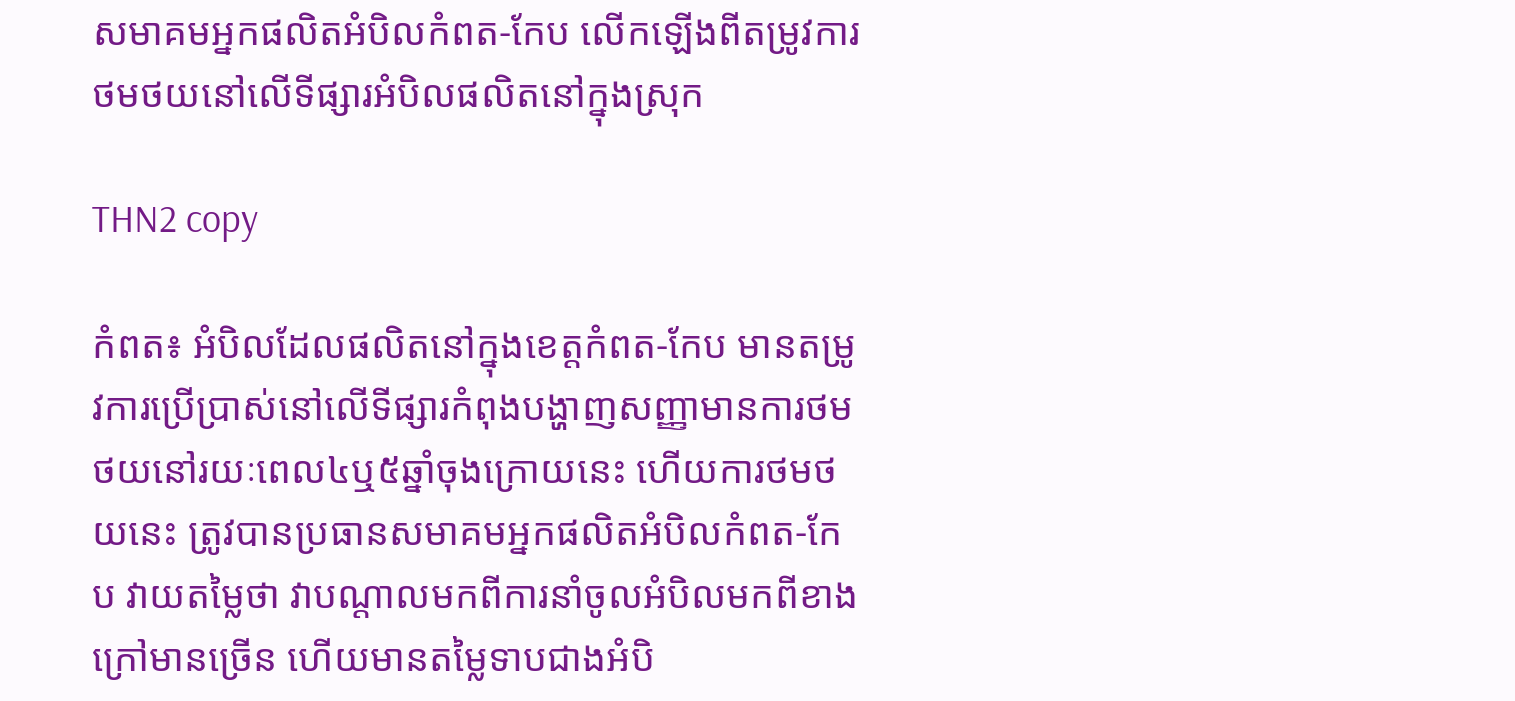សមាគមអ្នកផលិតអំបិលកំពត-កែប លើកឡើងពីតម្រូវការថមថយនៅលើទីផ្សារអំបិលផលិតនៅក្នុងស្រុក

THN2 copy

កំពត៖ អំបិលដែលផលិតនៅក្នុងខេត្តកំពត-កែប មានតម្រូវការប្រើប្រាស់នៅលើទីផ្សារកំពុងបង្ហាញសញ្ញាមានការថមថយនៅរយៈពេល៤ឬ៥ឆ្នាំចុងក្រោយនេះ ហើយការថមថយនេះ ត្រូវបានប្រធានសមាគមអ្នកផលិតអំបិលកំពត-កែប វាយតម្លៃថា វាបណ្តាលមកពីការនាំចូលអំបិលមកពីខាងក្រៅមានច្រើន ហើយមានតម្លៃទាបជាងអំបិ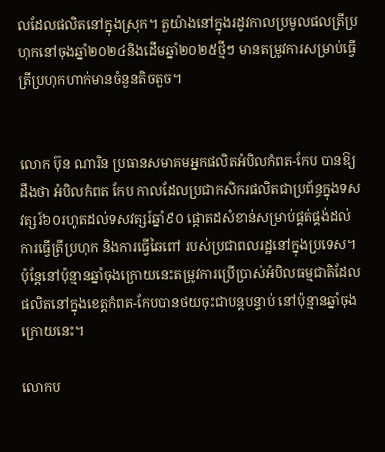លដែលផលិតនៅក្នុងស្រុក។ តួយ៉ាងនៅក្នុងរដូវកាលប្រមូលផលត្រីប្រហុកនៅចុងឆ្នាំ២០២៤និងដើមឆ្នាំ២០២៥ថ្មីៗ មានតម្រូវការសម្រាប់ធ្វើត្រីប្រហុកហាក់មានចំនួនតិចតួច។


លោក ប៊ុន ណារិន ប្រធានសមាគមអ្នកផលិតអំបិលកំពត-កែប បានឱ្យដឹងថា អំបិលកំពត កែប កាលដែលប្រជាកសិករផលិតជាប្រព័ន្ធក្នុងទសវត្សរ៍៦០រហូតដល់ទសវត្សរ៍ឆ្នាំ៩០ ផ្តោតដសំខាន់សម្រាប់ផ្គត់ផ្គង់ដល់ការធ្វើត្រីប្រហុក និងការធ្វើឆៃពៅ របស់ប្រជាពលរដ្ឋនៅក្នុងប្រទេស។ ប៉ុន្តែនៅប៉ុន្មានឆ្នាំចុងក្រោយនេះតម្រូវការប្រើប្រាស់អំបិលធម្មជាតិដែលផលិតនៅក្នុងខេត្តកំពត-កែបបានថយចុះជាបន្តបន្ទាប់ នៅប៉ុន្មានឆ្នាំចុងក្រោយនេះ។

លោកប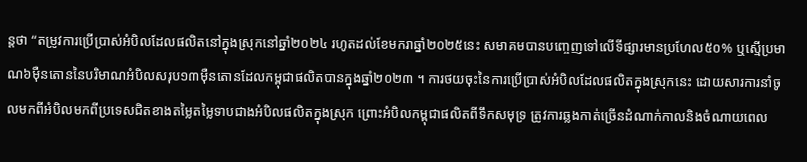ន្តថា “តម្រូវការប្រើប្រាស់អំបិលដែលផលិតនៅក្នុងស្រុកនៅឆ្នាំ២០២៤ រហូតដល់ខែមករាឆ្នាំ២០២៥នេះ សមាគមបានបញ្ចេញទៅលើទីផ្សារមានប្រហែល៥០% ឬស្មើប្រមាណ៦ម៉ឺនតោននៃបរិមាណអំបិលសរុប១៣ម៉ឺនតោនដែលកម្ពុជាផលិតបានក្នុងឆ្នាំ២០២៣ ។ ការថយចុះនៃការប្រើប្រាស់អំបិលដែលផលិតក្នុងស្រុកនេះ ដោយសារការនាំចូលមកពីអំបិលមកពីប្រទេសជិតខាងតម្លៃតម្លៃទាបជាងអំបិលផលិតក្នុងស្រុក ព្រោះអំបិលកម្ពុជាផលិតពីទឹកសមុទ្រ ត្រូវការឆ្លងកាត់ច្រើនដំណាក់កាលនិងចំណាយពេល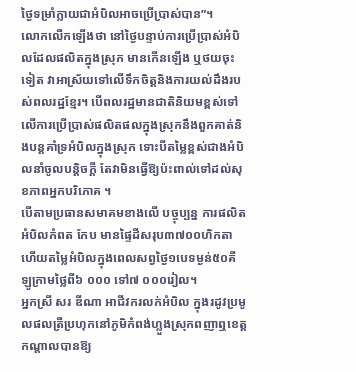ថ្ងៃទម្រាំក្លាយជាអំបិលអាចប្រើប្រាស់បាន”។
លោកលើកឡើងថា នៅថ្ងៃបន្ទាប់ការប្រើប្រាស់អំបិលដែលផលិតក្នុងស្រុក មានកើនឡើង ឬថយចុះទៀត វាអាស្រ័យទៅលើទឹកចិត្តនិងការយល់ដឹងរបស់ពលរដ្ឋខ្មែរ។ បើពលរដ្ឋមានជាតិនិយមខ្ពស់ទៅលើការប្រើប្រាស់ផលិតផលក្នុងស្រុកនឹងពួកគាត់និងបន្តគាំទ្រអំបិលក្នុងស្រុក ទោះបីតម្លៃខ្ពស់ជាងអំបិលនាំចូលបន្តិចក្តី តែវាមិនធ្វើឱ្យប៉ះពាល់ទៅដល់សុខភាពអ្នកបរិភោគ ។
បើតាមប្រធានសមាគមខាងលើ បច្ចុប្បន្ន ការផលិតអំបិលកំពត កែប មានផ្ទៃដីសរុប៣៧០០ហិកតា ហើយតម្លៃអំបិលក្នុងពេលសព្វថ្ងៃ១បេទម្ងន់៥០គីឡូក្រាមថ្លៃពី៦ ០០០ ទៅ៧ ០០០រៀល។
អ្នកស្រី សរ ឌីណា អាជីវករលក់អំបិល ក្នុងរដូវប្រមូលផលត្រីប្រហុកនៅភូមិកំពង់ហ្លួងស្រុកពញាឮខេត្តកណ្តាលបានឱ្យ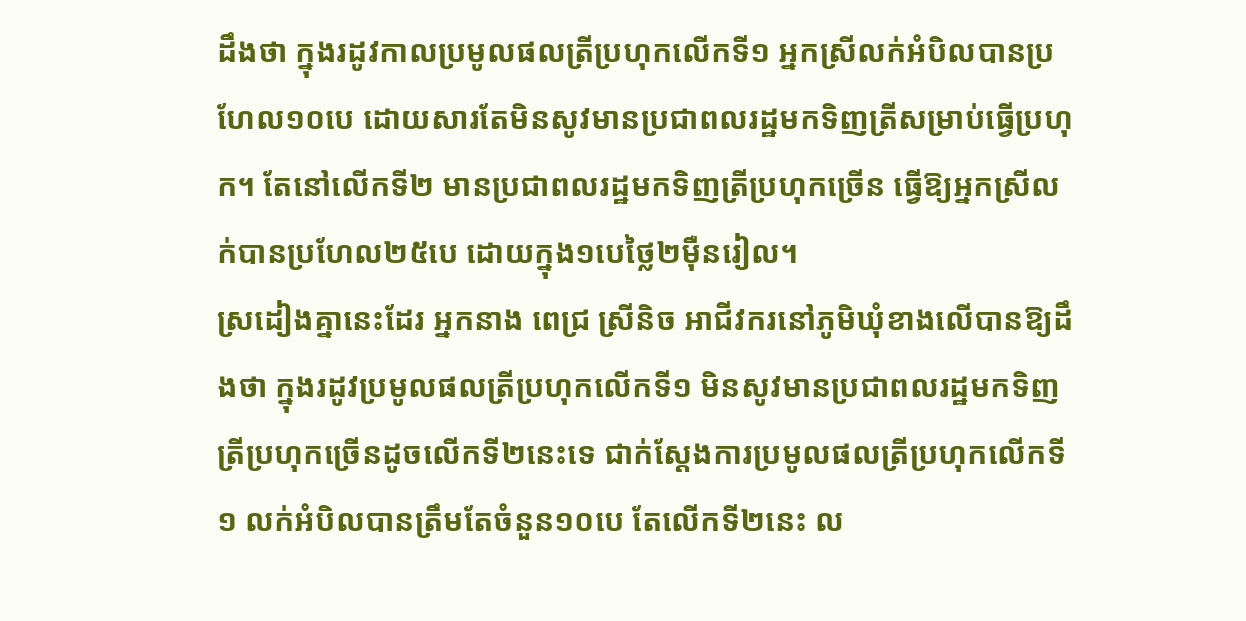ដឹងថា ក្នុងរដូវកាលប្រមូលផលត្រីប្រហុកលើកទី១ អ្នកស្រីលក់អំបិលបានប្រហែល១០បេ ដោយសារតែមិនសូវមានប្រជាពលរដ្ឋមកទិញត្រីសម្រាប់ធ្វើប្រហុក។ តែនៅលើកទី២ មានប្រជាពលរដ្ឋមកទិញត្រីប្រហុកច្រើន ធ្វើឱ្យអ្នកស្រីលក់បានប្រហែល២៥បេ ដោយក្នុង១បេថ្លៃ២ម៉ឺនរៀល។
ស្រដៀងគ្នានេះដែរ អ្នកនាង ពេជ្រ ស្រីនិច អាជីវករនៅភូមិឃុំខាងលើបានឱ្យដឹងថា ក្នុងរដូវប្រមូលផលត្រីប្រហុកលើកទី១ មិនសូវមានប្រជាពលរដ្ឋមកទិញត្រីប្រហុកច្រើនដូចលើកទី២នេះទេ ជាក់ស្តែងការប្រមូលផលត្រីប្រហុកលើកទី១ លក់អំបិលបានត្រឹមតែចំនួន១០បេ តែលើកទី២នេះ ល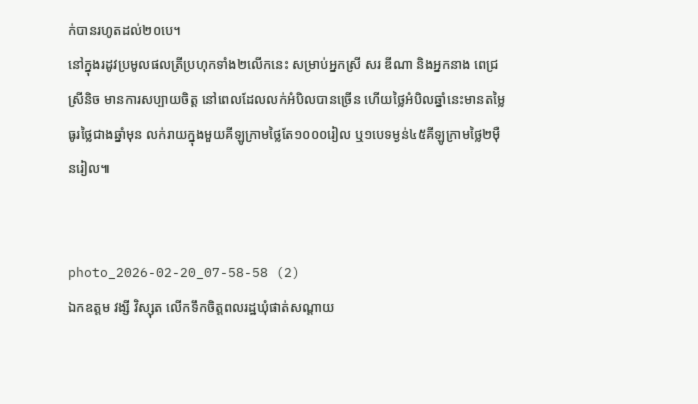ក់បានរហូតដល់២០បេ។
នៅក្នុងរដូវប្រមូលផលត្រីប្រហុកទាំង២លើកនេះ សម្រាប់អ្នកស្រី សរ ឌីណា និងអ្នកនាង ពេជ្រ ស្រីនិច មានការសប្បាយចិត្ត នៅពេលដែលលក់អំបិលបានច្រើន ហើយថ្លៃអំបិលឆ្នាំនេះមានតម្លៃធូរថ្លៃជាងឆ្នាំមុន លក់រាយក្នុងមួយគីឡូក្រាមថ្លៃតែ១០០០រៀល ឬ១បេទម្ងន់៤៥គីឡូក្រាមថ្លៃ២ម៉ឺនរៀល៕


photo_2026-02-20_07-58-58 (2)
ឯកឧត្តម វង្សី វិស្សុត លើកទឹកចិត្តពលរដ្ឋឃុំផាត់សណ្តាយ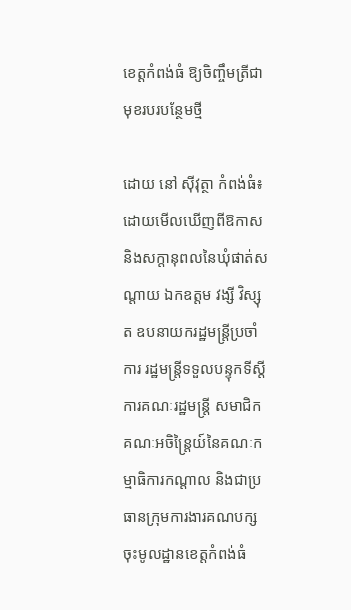ខេត្តកំពង់ធំ ឱ្យចិញ្ចឹមត្រីជាមុខរបរបន្ថែមថ្មី

ដោយ នៅ ស៊ីវុត្ថា កំពង់ធំ៖ ដោយមើលឃើញពីឱកាស និងសក្តានុពលនៃឃុំផាត់សណ្តាយ ឯកឧត្តម វង្សី វិស្សុត ឧបនាយករដ្ឋមន្រ្តីប្រចាំការ រដ្ឋមន្រ្តីទទួលបន្ទុកទីស្តីការគណៈរដ្ឋមន្រ្តី សមាជិកគណៈអចិន្រ្តៃយ៍នៃគណៈកម្មាធិការកណ្តាល និងជាប្រធានក្រុមការងារគណបក្សចុះមូលដ្ឋានខេត្តកំពង់ធំ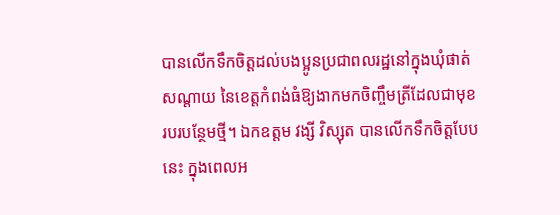បានលើកទឹកចិត្តដល់បងប្អូនប្រជាពលរដ្ឋនៅក្នុងឃុំផាត់សណ្តាយ នៃខេត្តកំពង់ធំឱ្យងាកមកចិញ្ចឹមត្រីដែលជាមុខរបរបន្ថែមថ្មី។ ឯកឧត្តម វង្សី វិស្សុត បានលើកទឹកចិត្តបែបនេះ ក្នុងពេលអ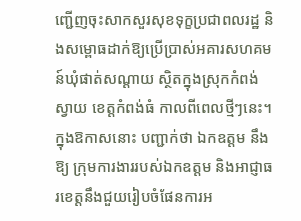ញ្ជើញចុះសាកសួរសុខទុក្ខប្រជាពលរដ្ឋ និងសម្ពោធដាក់ឱ្យប្រើប្រាស់អគារសហគមន៍ឃុំផាត់សណ្ដាយ ស្ថិតក្នុងស្រុកកំពង់ស្វាយ ខេត្តកំពង់ធំ កាលពីពេលថ្មីៗនេះ។ ក្នុងឱកាសនោះ បញ្ជាក់ថា ឯកឧត្តម នឹងឱ្យ ក្រុមការងាររបស់ឯកឧត្តម និងអាជ្ញាធរខេត្តនឹងជួយរៀបចំផែនការអ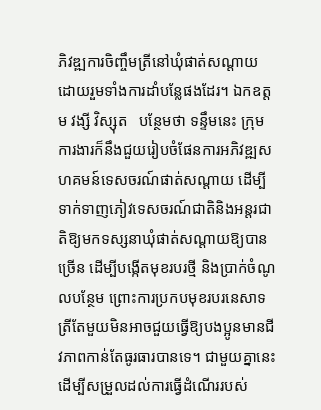ភិវឌ្ឍការចិញ្ចឹមត្រីនៅឃុំផាត់សណ្ដាយ ដោយរួមទាំងការដាំបន្លែផងដែរ។ ឯកឧត្តម វង្សី វិស្សុត   បន្ថែមថា ទន្ទឹមនេះ ក្រុមការងារក៏នឹងជួយរៀបចំផែនការអភិវឌ្ឍសហគមន៍ទេសចរណ៍ផាត់សណ្តាយ ដើម្បីទាក់ទាញភៀវទេសចរណ៍ជាតិនិងអន្តរជាតិឱ្យមកទស្សនាឃុំផាត់សណ្តាយឱ្យបានច្រើន ដើម្បីបង្កើតមុខរបរថ្មី និងប្រាក់ចំណូលបន្ថែម ព្រោះការប្រកបមុខរបរនេសាទត្រីតែមួយមិនអាចជួយធ្វើឱ្យបងប្អូនមានជីវភាពកាន់តែធូរធារបានទេ។ ជាមួយគ្នានេះ ដើម្បីសម្រួលដល់ការធ្វើដំណើររបស់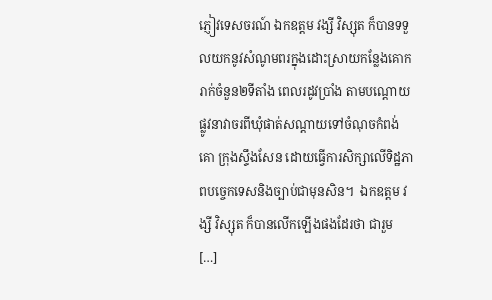ភ្ញៀវទេសចរណ៍ ឯកឧត្តម វង្សី វិស្សុត ក៏បានទទួលយកនូវសំណូមពរក្នុងដោះស្រាយកន្លែងគោករាក់ចំនួន២ទីតាំង ពេលរដូវប្រាំង តាមបណ្តោយផ្លូវនាវាចរពីឃុំផាត់សណ្តាយទៅចំណុចកំពង់គោ ក្រុងស្ទឹងសែន ដោយធ្វើការសិក្សាលើទិដ្ឋភាពបច្ចេកទេសនិងច្បាប់ជាមុនសិន។  ឯកឧត្តម វង្សី វិស្សុត ក៏បានលើកឡើងផងដែរថា ជារួម […]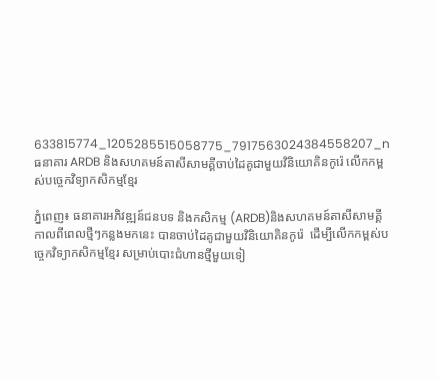633815774_1205285515058775_7917563024384558207_n
ធនាគារ ARDB និងសហគមន៍តាសីសាមគ្គីចាប់ដៃគូជាមួយវិនិយោគិនកូរ៉េ លើកកម្ពស់បច្ចេកវិទ្យាកសិកម្មខ្មែរ

ភ្នំពេញ៖ ធនាគារអភិវឌ្ឍន៍ជនបទ និងកសិកម្ម (ARDB)និងសហគមន៍តាសីសាមគ្គី កាលពីពេលថ្មីៗកន្លងមកនេះ បានចាប់ដៃគូជាមួយវិនិយោគិនកូរ៉េ  ដើម្បីលើកកម្ពស់បច្ចេកវិទ្យាកសិកម្មខ្មែរ សម្រាប់បោះជំហានថ្មីមួយទៀ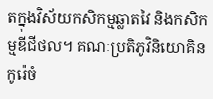តក្នុងវិស័យកសិកម្មឆ្លាតវៃ និងកសិកម្មឌីជីថល។ គណៈប្រតិភូវិនិយោគិនកូរ៉េចំ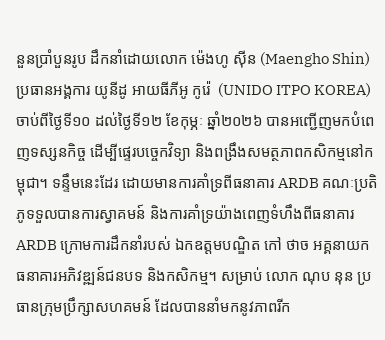នួនប្រាំបួនរូប ដឹកនាំដោយលោក ម៉េងហូ ស៊ីន (Maengho Shin) ប្រធានអង្គការ យូនីដូ អាយធីភីអូ កូរ៉េ  (UNIDO ITPO KOREA) ចាប់ពីថ្ងៃទី១០ ដល់ថ្ងៃទី១២ ខែកុម្ភៈ ឆ្នាំ២០២៦ បានអញ្ជើញមកបំពេញទស្សនកិច្ច ដើម្បីផ្ទេរបច្ចេកវិទ្យា និងពង្រឹងសមត្ថភាពកសិកម្មនៅកម្ពុជា។ ទន្ទឹមនេះដែរ ដោយមានការគាំទ្រពីធនាគារ ARDB គណៈប្រតិភូទទួលបានការស្វាគមន៍ និងការគាំទ្រយ៉ាងពេញទំហឹងពីធនាគារ ARDB ក្រោមការដឹកនាំរបស់ ឯកឧត្តមបណ្ឌិត កៅ ថាច អគ្គនាយកធនាគារអភិវឌ្ឍន៍ជនបទ និងកសិកម្ម។ សម្រាប់ លោក ណុប នុន ប្រធានក្រុមប្រឹក្សាសហគមន៍ ដែលបាននាំមកនូវភាពរីក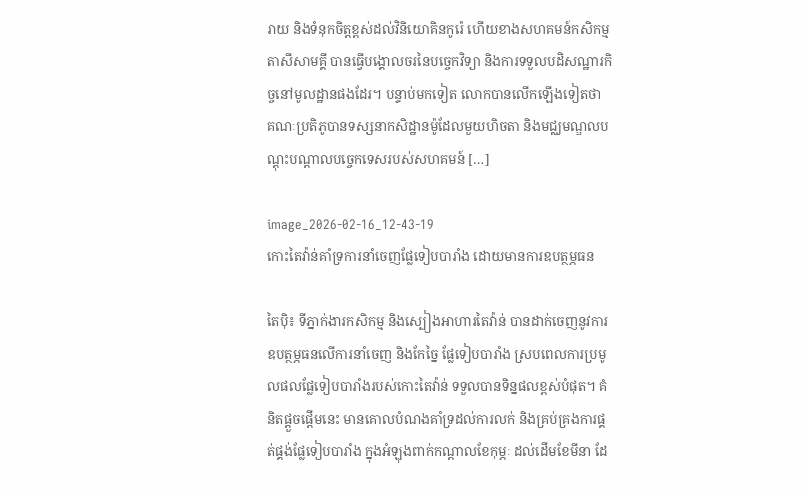រាយ និងទំនុកចិត្តខ្ពស់ដល់វិនិយោគិនកូរ៉េ ហើយខាងសហគមន៍កសិកម្មតាសីសាមគ្គី បានធ្វើបង្គោលចរនៃបច្ចេកវិទ្យា និងការទទួលបដិសណ្ឋារកិច្ចនៅមូលដ្ឋានផងដែរ។ បន្ទាប់មកទៀត លោកបានលើកឡើងទៀតថា គណៈប្រតិភូបានទស្សនាកសិដ្ឋានម៉ូដែលមួយហិចតា និងមជ្ឈមណ្ឌលបណ្តុះបណ្តាលបច្ចេកទេសរបស់សហគមន៍ […]

image_2026-02-16_12-43-19
កោះតៃវ៉ាន់គាំទ្រការនាំចេញផ្លែទៀបបារាំង ដោយមានការឧបត្ថម្ភធន

តៃប៉ិ៖ ទីភ្នាក់ងារកសិកម្ម និងស្បៀងអាហារតៃវ៉ាន់ បានដាក់ចេញនូវការឧបត្ថម្ភធនលើការនាំចេញ និងកែច្នៃ ផ្លែទៀបបារាំង ស្របពេលការប្រមូលផលផ្លែទៀបបារាំងរបស់កោះតៃវ៉ាន់ ទទួលបានទិន្នផលខ្ពស់បំផុត។ គំនិតផ្តួចផ្តើមនេះ មានគោលបំណងគាំទ្រដល់ការលក់ និងគ្រប់គ្រងការផ្គត់ផ្គង់ផ្លែទៀបបារាំង ក្នុងអំឡុងពាក់កណ្តាលខែកុម្ភៈ ដល់ដើមខែមីនា ដែ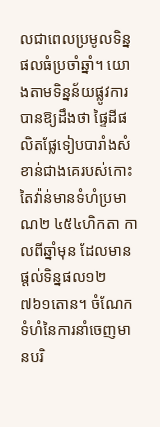លជាពេលប្រមូលទិន្នផលធំប្រចាំឆ្នាំ។ យោងតាមទិន្នន័យផ្លូវការ បានឱ្យដឹងថា ផ្ទៃដីផលិតផ្លែទៀបបារាំងសំខាន់ជាងគេរបស់កោះតៃវ៉ាន់មានទំហំប្រមាណ២ ៤៥៤ហិកតា កាលពីឆ្នាំមុន ដែលមានផ្តល់ទិន្នផល១២ ៧៦១តោន។ ចំណែកទំហំនៃការនាំចេញមានបរិ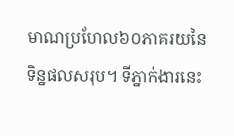មាណប្រហែល៦០ភាគរយនៃទិន្នផលសរុប។ ទីភ្នាក់ងារនេះ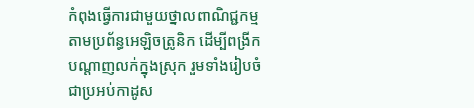កំពុងធ្វើការជាមួយថ្នាលពាណិជ្ជកម្មតាមប្រព័ន្ធអេឡិចត្រូនិក ដើម្បីពង្រីកបណ្តាញលក់ក្នុងស្រុក រួមទាំងរៀបចំជាប្រអប់កាដូស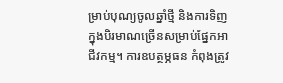ម្រាប់បុណ្យចូលឆ្នាំថ្មី និងការទិញក្នុងបិរមាណច្រើនសម្រាប់ផ្នែកអាជីវកម្ម។ ការឧបត្ថម្ភធន កំពុងត្រូវ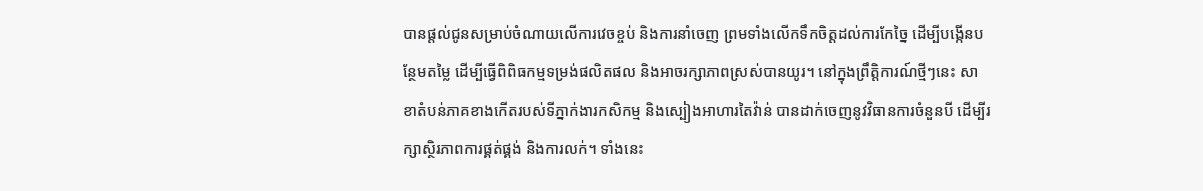បានផ្តល់ជូនសម្រាប់ចំណាយលើការវេចខ្ចប់ និងការនាំចេញ ព្រមទាំងលើកទឹកចិត្តដល់ការកែច្នៃ ដើម្បីបង្កើនបន្ថែមតម្លៃ ដើម្បីធ្វើពិពិធកម្មទម្រង់ផលិតផល និងអាចរក្សាភាពស្រស់បានយូរ។ នៅក្នុងព្រឹត្តិការណ៍ថ្មីៗនេះ សាខាតំបន់ភាគខាងកើតរបស់ទីភ្នាក់ងារកសិកម្ម និងស្បៀងអាហារតៃវ៉ាន់ បានដាក់ចេញនូវវិធានការចំនួនបី ដើម្បីរក្សាស្ថិរភាពការផ្គត់ផ្គង់ និងការលក់។ ទាំងនេះ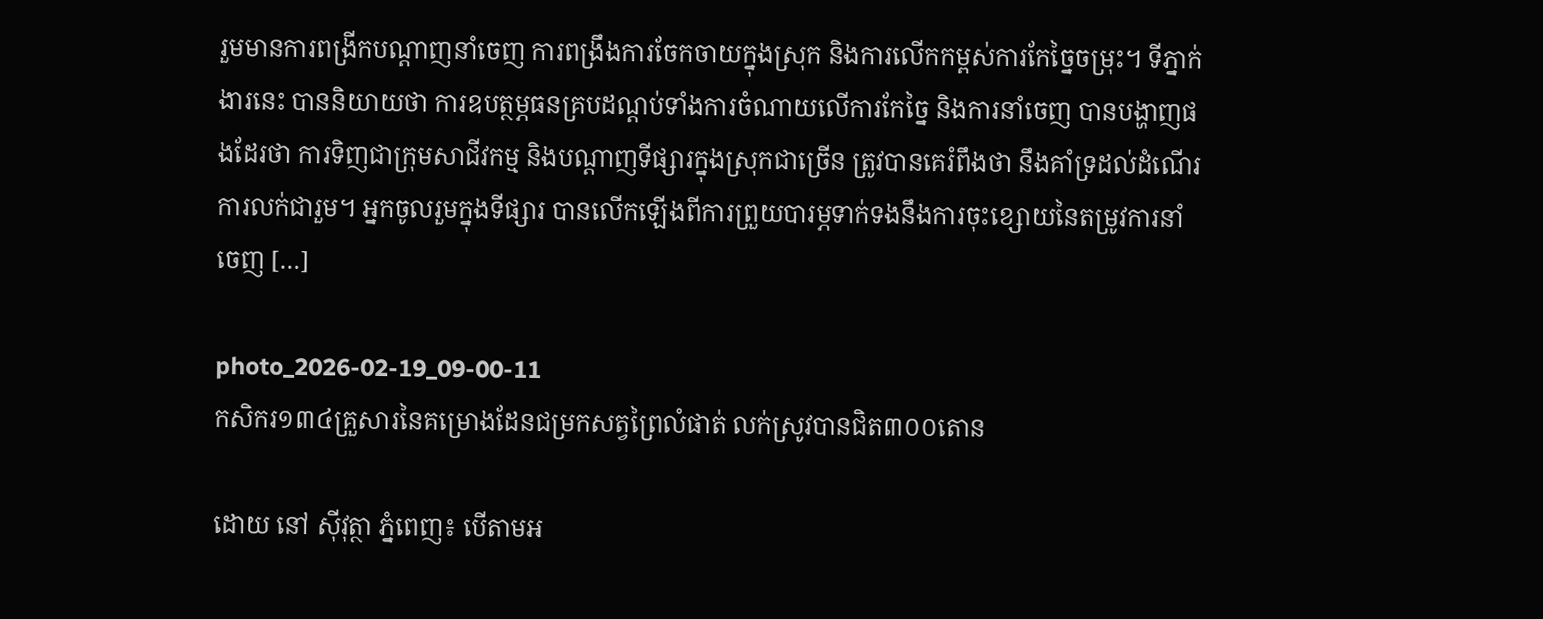រួមមានការពង្រីកបណ្តាញនាំចេញ ការពង្រឹងការចែកចាយក្នុងស្រុក និងការលើកកម្ពស់ការកែច្នៃចម្រុះ។ ទីភ្នាក់ងារនេះ បាននិយាយថា ការឧបត្ថម្ភធនគ្របដណ្តប់ទាំងការចំណាយលើការកែច្នៃ និងការនាំចេញ បានបង្ហាញផងដែរថា ការទិញជាក្រុមសាជីវកម្ម និងបណ្តាញទីផ្សារក្នុងស្រុកជាច្រើន ត្រូវបានគេរំពឹងថា នឹងគាំទ្រដល់ដំណើរការលក់ជារួម។ អ្នកចូលរួមក្នុងទីផ្សារ បានលើកឡើងពីការព្រួយបារម្ភទាក់ទងនឹងការចុះខ្សោយនៃតម្រូវការនាំចេញ […]

photo_2026-02-19_09-00-11
កសិករ១៣៤គ្រួសារនៃគម្រោងដែនជម្រកសត្វព្រៃលំផាត់ លក់ស្រូវបានជិត៣០០តោន

ដោយ នៅ ស៊ីវុត្ថា ភ្នំពេញ៖ បើតាមអ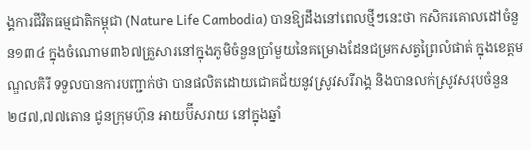ង្គការជីវិតធម្មជាតិកម្ពុជា (Nature Life Cambodia) បានឱ្យដឹងនៅពេលថ្មីៗនេះថា កសិករគោលដៅចំនួន១៣៤ ក្នុងចំណោម៣៦៧គ្រួសារនៅក្នុងភូមិចំនួនប្រាំមួយនៃគម្រោងដែនជម្រកសត្វព្រៃលំផាត់ ក្នុងខេត្តមណ្ឌលគិរី ទទួលបានការបញ្ជាក់ថា បានផលិតដោយជោគជ័យនូវស្រូវសរីរាង្គ និងបានលក់ស្រូវសរុបចំនួន២៨៧,៧៧តោន ជូនក្រុមហ៊ុន អាយប៊ីសរាយ នៅក្នុងឆ្នាំ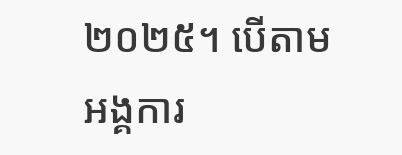២០២៥។ បើតាមអង្គការ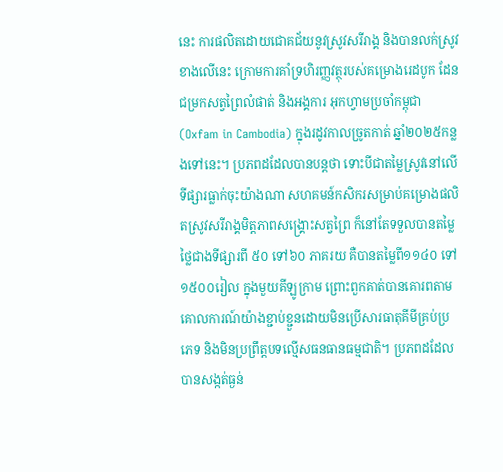នេះ ការផលិតដោយជោគជ័យនូវស្រូវសរីរាង្គ និងបានលក់ស្រូវខាងលើនេះ ក្រោមការគាំទ្រហិរញ្ញវត្ថុរបស់គម្រោងរេដបូក ដែនជម្រកសត្វព្រៃលំផាត់ និងអង្គការ អុកហ្វាមប្រចាំកម្ពុជា (Oxfam in Cambodia) ក្នុងរដូវកាលច្រូតកាត់ ឆ្នាំ២០២៥កន្លងទៅនេះ។ ប្រភពដដែលបានបន្តថា ទោះបីជាតម្លៃស្រូវនៅលើទីផ្សារធ្លាក់ចុះយ៉ាងណា សហគមន៍កសិករសម្រាប់គម្រោងផលិតស្រូវសរីរាង្គមិត្តភាពសង្គ្រោះសត្វព្រៃ ក៏នៅតែទទួលបានតម្លៃថ្លៃជាងទីផ្សារពី ៥០ ទៅ៦០ ភាគរយ គឺបានតម្លៃពី១១៤០ ទៅ១៥០០រៀល ក្នុងមួយគីឡូក្រាម ព្រោះពួកគាត់បានគោរពតាមគោលការណ៍យ៉ាងខ្ជាប់ខ្ជួនដោយមិនប្រើសារធាតុគីមីគ្រប់ប្រភេទ និងមិនប្រព្រឹត្តបទល្មើសធនធានធម្មជាតិ។ ប្រភពដដែលបានសង្កត់ធ្ងន់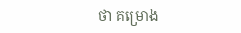ថា គម្រោង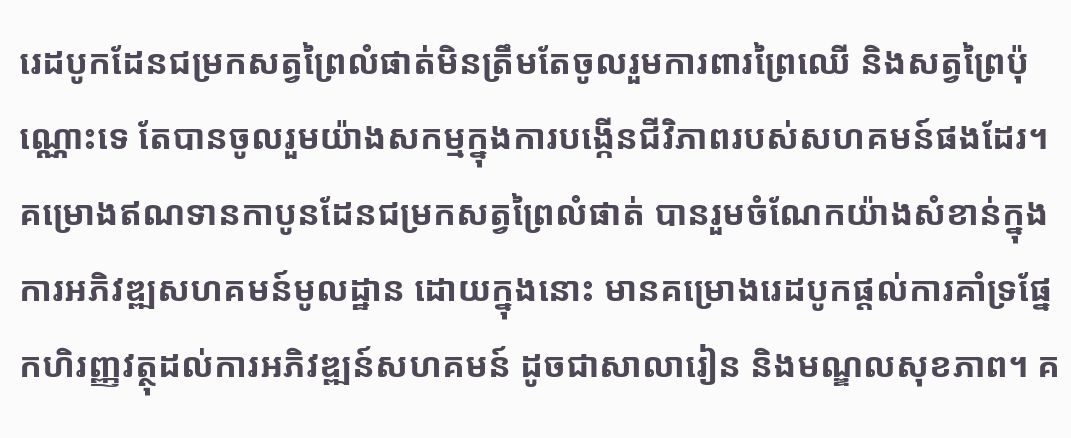រេដបូកដែនជម្រកសត្វព្រៃលំផាត់មិនត្រឹមតែចូលរួមការពារព្រៃឈើ និងសត្វព្រៃប៉ុណ្ណោះទេ តែបានចូលរួមយ៉ាងសកម្មក្នុងការបង្កើនជីវិភាពរបស់សហគមន៍ផងដែរ។ គម្រោងឥណទានកាបូនដែនជម្រកសត្វព្រៃលំផាត់ បានរួមចំណែកយ៉ាងសំខាន់ក្នុងការអភិវឌ្ឍសហគមន៍មូលដ្ឋាន ដោយក្នុងនោះ មានគម្រោងរេដបូកផ្ដល់ការគាំទ្រផ្នែកហិរញ្ញវត្ថុដល់ការអភិវឌ្ឍន៍សហគមន៍ ដូចជាសាលារៀន និងមណ្ឌលសុខភាព។ គ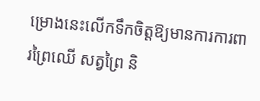ម្រោងនេះលើកទឹកចិត្តឱ្យមានការការពារព្រៃឈើ សត្វព្រៃ និ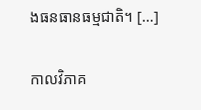ងធនធានធម្មជាតិ។ […]

កាលវិភាគ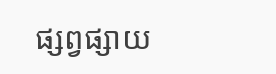ផ្សព្វផ្សាយ